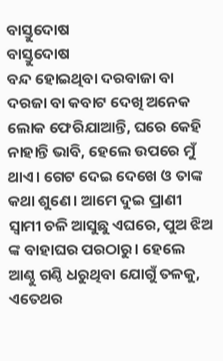ବାସ୍ତୁଦୋଷ
ବାସ୍ତୁଦୋଷ
ବନ୍ଦ ହୋଇଥିବା ଦରବାଜା ବା ଦରଜା ବା କବାଟ ଦେଖି ଅନେକ ଲୋକ ଫେରିଯାଆନ୍ତି, ଘରେ କେହି ନାହାନ୍ତି ଭାବି, ହେଲେ ଉପରେ ମୁଁ ଥାଏ। ଗେଟ ଦେଇ ଦେଖେ ଓ ତାଙ୍କ କଥା ଶୁଣେ। ଆମେ ଦୁଇ ପ୍ରାଣୀ ସ୍ୱାମୀ ଚଳି ଆସୁଛୁ ଏଘରେ, ପୁଅ ଝିଅ ଙ୍କ ବାହାଘର ପରଠାରୁ। ହେଲେ ଆଣ୍ଠୁ ଗଣ୍ଠି ଧରୁଥିବା ଯୋଗୁଁ ତଳକୁ, ଏତେଥର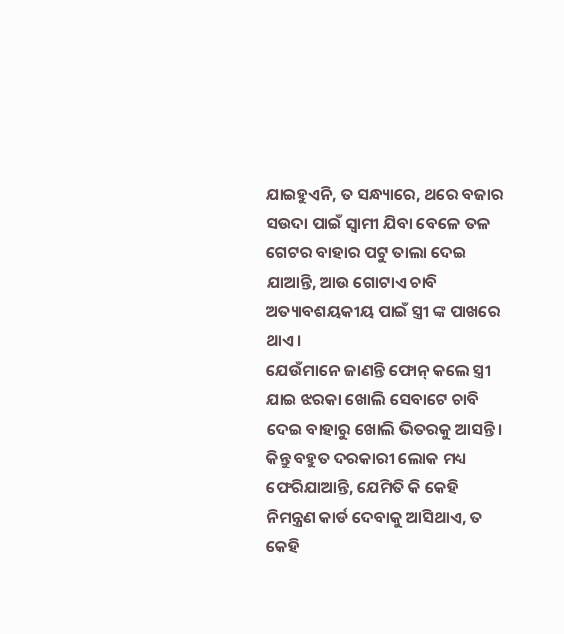ଯାଇହୁଏନି, ତ ସନ୍ଧ୍ୟାରେ, ଥରେ ବଜାର ସଉଦା ପାଇଁ ସ୍ୱାମୀ ଯିବା ବେଳେ ତଳ ଗେଟର ବାହାର ପଟୁ ତାଲା ଦେଇ ଯାଆନ୍ତି, ଆଉ ଗୋଟାଏ ଚାବି ଅତ୍ୟାବଶୟକୀୟ ପାଇଁ ସ୍ତ୍ରୀ ଙ୍କ ପାଖରେ ଥାଏ।
ଯେଉଁମାନେ ଜାଣନ୍ତି ଫୋନ୍ କଲେ ସ୍ତ୍ରୀ ଯାଇ ଝରକା ଖୋଲି ସେବାଟେ ଚାବି ଦେଇ ବାହାରୁ ଖୋଲି ଭିତରକୁ ଆସନ୍ତି। କିନ୍ତୁ ବହୁତ ଦରକାରୀ ଲୋକ ମଧ୍ୟ ଫେରିଯାଆନ୍ତି, ଯେମିତି କି କେହି ନିମନ୍ତ୍ରଣ କାର୍ଡ ଦେବାକୁ ଆସିଥାଏ, ତ କେହି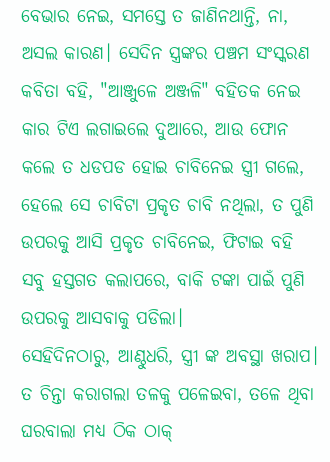ବେଭାର ନେଇ, ସମସ୍ତେ ତ ଜାଣିନଥାନ୍ତି, ନା, ଅସଲ କାରଣ। ସେଦିନ ସ୍ତ୍ରଙ୍କର ପଞ୍ଚମ ସଂସ୍କରଣ କବିତା ବହି, "ଆଞ୍ଜୁଳେ ଅଞ୍ଜଳି" ବହିତକ ନେଇ କାର ଟିଏ ଲଗାଇଲେ ଦୁଆରେ, ଆଉ ଫୋନ କଲେ ତ ଧଡପଡ ହୋଇ ଚାବିନେଇ ସ୍ତ୍ରୀ ଗଲେ, ହେଲେ ସେ ଚାବିଟା ପ୍ରକୃତ ଚାବି ନଥିଲା, ତ ପୁଣି ଉପରକୁ ଆସି ପ୍ରକୃତ ଚାବିନେଇ, ଫିଟାଇ ବହି ସବୁ ହସ୍ତଗତ କଲାପରେ, ବାକି ଟଙ୍କା ପାଇଁ ପୁଣି ଉପରକୁ ଆସବାକୁ ପଡିଲା।
ସେହିଦିନଠାରୁ, ଆଣ୍ଠୁଧରି, ସ୍ତ୍ରୀ ଙ୍କ ଅବସ୍ଥା ଖରାପ। ତ ଚିନ୍ତା କରାଗଲା ତଳକୁ ପଳେଇବା, ତଳେ ଥିବା ଘରବାଲା ମଧ୍ୟ ଠିକ ଠାକ୍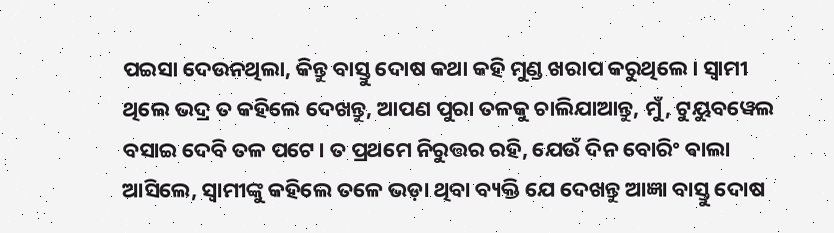ପଇସା ଦେଉନଥିଲା, କିନ୍ତୁ ବାସ୍ତୁ ଦୋଷ କଥା କହି ମୁଣ୍ଡ ଖରାପ କରୁଥିଲେ। ସ୍ୱାମୀ ଥିଲେ ଭଦ୍ର ତ କହିଲେ ଦେଖନ୍ତୁ, ଆପଣ ପୁରା ତଳକୁ ଚାଲିଯାଆନ୍ତୁ, ମୁଁ, ଟୁୟୁବୱେଲ ବସାଇ ଦେବି ତଳ ପଟେ। ତ ପ୍ରଥମେ ନିରୁତ୍ତର ରହି, ଯେଉଁ ଦିନ ବୋରିଂ ଵାଲା ଆସିଲେ, ସ୍ବାମୀଙ୍କୁ କହିଲେ ତଳେ ଭଡ଼ା ଥିବା ବ୍ୟକ୍ତି ଯେ ଦେଖନ୍ତୁ ଆଜ୍ଞା ବାସ୍ତୁ ଦୋଷ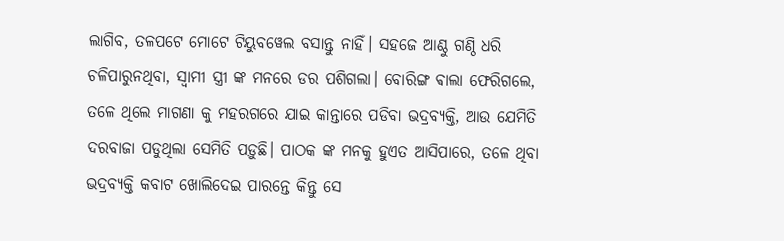ଲାଗିବ, ତଳପଟେ ମୋଟେ ଟିୟୁବୱେଲ ବସାନ୍ତୁ ନାହିଁ। ସହଜେ ଆଣ୍ଠୁ ଗଣ୍ଠି ଧରି ଚଳିପାରୁନଥିବା, ସ୍ୱାମୀ ସ୍ତ୍ରୀ ଙ୍କ ମନରେ ଡର ପଶିଗଲା। ବୋରିଙ୍ଗ ଵାଲା ଫେରିଗଲେ, ତଳେ ଥିଲେ ମାଗଣା କୁ ମହରଗରେ ଯାଇ କାନ୍ତାରେ ପଡିବା ଭଦ୍ରବ୍ୟକ୍ତି, ଆଉ ଯେମିତି ଦରବାଜା ପଡୁଥିଲା ସେମିତି ପଡ଼ୁଛି। ପାଠକ ଙ୍କ ମନକୁ ହୁଏତ ଆସିପାରେ, ତଳେ ଥିବା ଭଦ୍ରବ୍ୟକ୍ତି କବାଟ ଖୋଲିଦେଇ ପାରନ୍ତେ କିନ୍ତୁ ସେ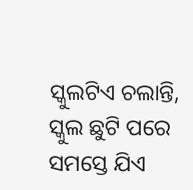ସ୍କୁଲଟିଏ ଚଲାନ୍ତି, ସ୍କୁଲ ଛୁଟି ପରେ ସମସ୍ତେ ଯିଏ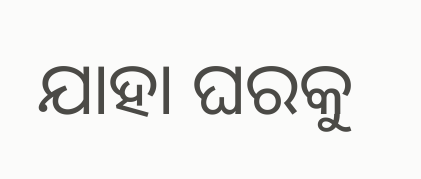ଯାହା ଘରକୁ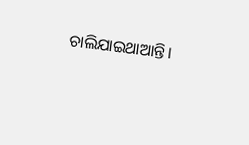ଚାଲିଯାଇଥାଆନ୍ତି।